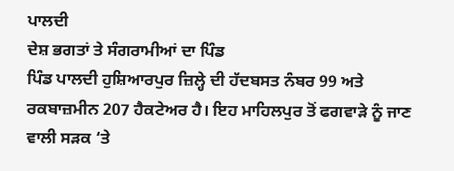ਪਾਲਦੀ
ਦੇਸ਼ ਭਗਤਾਂ ਤੇ ਸੰਗਰਾਮੀਆਂ ਦਾ ਪਿੰਡ
ਪਿੰਡ ਪਾਲਦੀ ਹੁਸ਼ਿਆਰਪੁਰ ਜ਼ਿਲ੍ਹੇ ਦੀ ਹੱਦਬਸਤ ਨੰਬਰ 99 ਅਤੇ ਰਕਬਾਜ਼ਮੀਨ 207 ਹੈਕਟੇਅਰ ਹੈ। ਇਹ ਮਾਹਿਲਪੁਰ ਤੋਂ ਫਗਵਾੜੇ ਨੂੰ ਜਾਣ ਵਾਲੀ ਸੜਕ ‘ਤੇ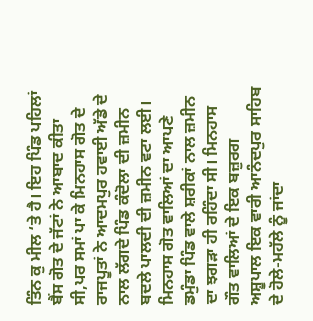ਤਿੰਨ ਕੁ ਮੀਲ ‘ਤੇ ਹੈ। ਇਹ ਪਿੰਡ ਪਹਿਲਾਂ ਬੈਂਸ ਗੋਤ ਦੇ ਜੱਟਾਂ ਨੇ ਆਬਾਦ ਕੀਤਾ ਸੀ,ਪਰ ਸਮਾਂ ਪਾ ਕੇ ਮਿਨਹਾਸ ਗੋਤ ਦੇ ਰਾਜਪੂਤਾਂ ਨੇ ਆਦਮਪੁਰ ਹਵਾਈ ਅੱਡੇ ਦੇ ਨਾਲ ਲੱਗਦੇ ਪਿੰਡ ਕੰਦੋਲਾ ਦੀ ਜ਼ਮੀਨ ਬਦਲੇ ਪਾਲਦੀ ਦੀ ਜ਼ਮੀਨ ਵਟਾ ਲਈ। ਮਿਨਹਾਸ ਗੋਤ ਵਾਲਿਆਂ ਦਾ ਆਪਣੇ ਡਮੁੰਡਾ ਪਿੰਡ ਵਾਲੇ ਸ਼ਰੀਕਾਂ ਨਾਲ ਜ਼ਮੀਨ ਦਾ ਝਗੜਾ ਹੀ ਰਹਿੰਦਾ ਸੀ। ਮਿਨਹਾਸ ਗੌਤ ਵਾਲਿਆਂ ਦੇ ਇਕ ਬਜ਼ੁਰਗ ਅਸ਼ੂਪਾਲ ਇਕ ਵਾਰੀ ਆਨੰਦਪੁਰ ਸਾਹਿਬ ਦੇ ਹੋਲੇ-ਮਹੱਲੇ ਨੂੰ ਜਾਂਦਾ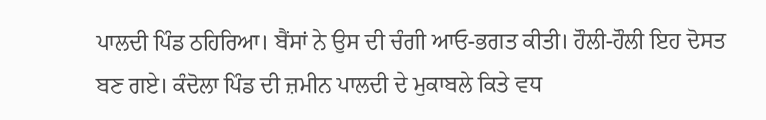ਪਾਲਦੀ ਪਿੰਡ ਠਹਿਰਿਆ। ਬੈਂਸਾਂ ਨੇ ਉਸ ਦੀ ਚੰਗੀ ਆਓ-ਭਗਤ ਕੀਤੀ। ਹੌਲੀ-ਹੌਲੀ ਇਹ ਦੋਸਤ ਬਣ ਗਏ। ਕੰਦੋਲਾ ਪਿੰਡ ਦੀ ਜ਼ਮੀਨ ਪਾਲਦੀ ਦੇ ਮੁਕਾਬਲੇ ਕਿਤੇ ਵਧ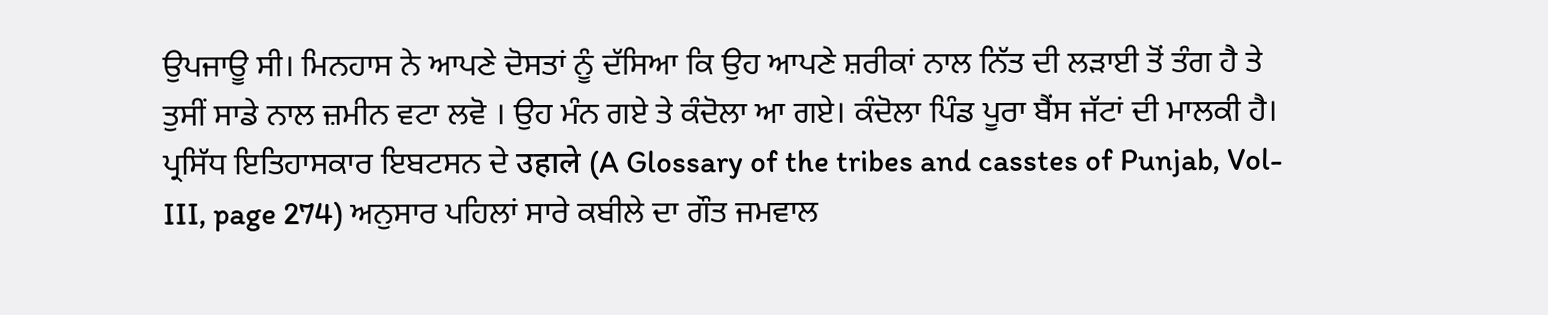ਉਪਜਾਊ ਸੀ। ਮਿਨਹਾਸ ਨੇ ਆਪਣੇ ਦੋਸਤਾਂ ਨੂੰ ਦੱਸਿਆ ਕਿ ਉਹ ਆਪਣੇ ਸ਼ਰੀਕਾਂ ਨਾਲ ਨਿੱਤ ਦੀ ਲੜਾਈ ਤੋਂ ਤੰਗ ਹੈ ਤੇ ਤੁਸੀਂ ਸਾਡੇ ਨਾਲ ਜ਼ਮੀਨ ਵਟਾ ਲਵੋ । ਉਹ ਮੰਨ ਗਏ ਤੇ ਕੰਦੋਲਾ ਆ ਗਏ। ਕੰਦੋਲਾ ਪਿੰਡ ਪੂਰਾ ਬੈਂਸ ਜੱਟਾਂ ਦੀ ਮਾਲਕੀ ਹੈ। ਪ੍ਰਸਿੱਧ ਇਤਿਹਾਸਕਾਰ ਇਬਟਸਨ ਦੇ उहाले (A Glossary of the tribes and casstes of Punjab, Vol-III, page 274) ਅਨੁਸਾਰ ਪਹਿਲਾਂ ਸਾਰੇ ਕਬੀਲੇ ਦਾ ਗੌਤ ਜਮਵਾਲ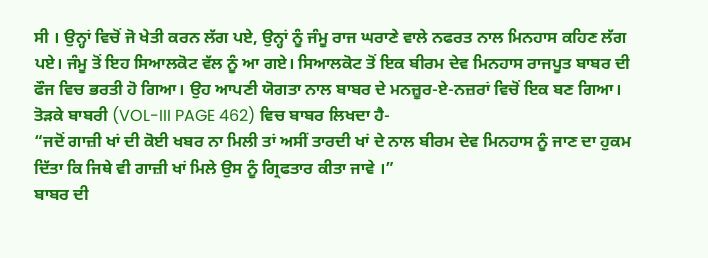ਸੀ । ਉਨ੍ਹਾਂ ਵਿਚੋਂ ਜੋ ਖੇਤੀ ਕਰਨ ਲੱਗ ਪਏ, ਉਨ੍ਹਾਂ ਨੂੰ ਜੰਮੂ ਰਾਜ ਘਰਾਣੇ ਵਾਲੇ ਨਫਰਤ ਨਾਲ ਮਿਨਹਾਸ ਕਹਿਣ ਲੱਗ ਪਏ। ਜੰਮੂ ਤੋਂ ਇਹ ਸਿਆਲਕੋਟ ਵੱਲ ਨੂੰ ਆ ਗਏ। ਸਿਆਲਕੋਟ ਤੋਂ ਇਕ ਬੀਰਮ ਦੇਵ ਮਿਨਹਾਸ ਰਾਜਪੂਤ ਬਾਬਰ ਦੀ ਫੌਜ ਵਿਚ ਭਰਤੀ ਹੋ ਗਿਆ। ਉਹ ਆਪਣੀ ਯੋਗਤਾ ਨਾਲ ਬਾਬਰ ਦੇ ਮਨਜ਼ੂਰ-ਏ-ਨਜ਼ਰਾਂ ਵਿਚੋਂ ਇਕ ਬਣ ਗਿਆ। ਤੋੜਕੇ ਬਾਬਰੀ (VOL-III PAGE 462) ਵਿਚ ਬਾਬਰ ਲਿਖਦਾ ਹੈ-
“ਜਦੋਂ ਗਾਜ਼ੀ ਖਾਂ ਦੀ ਕੋਈ ਖਬਰ ਨਾ ਮਿਲੀ ਤਾਂ ਅਸੀਂ ਤਾਰਦੀ ਖਾਂ ਦੇ ਨਾਲ ਬੀਰਮ ਦੇਵ ਮਿਨਹਾਸ ਨੂੰ ਜਾਣ ਦਾ ਹੁਕਮ ਦਿੱਤਾ ਕਿ ਜਿਥੇ ਵੀ ਗਾਜ਼ੀ ਖਾਂ ਮਿਲੇ ਉਸ ਨੂੰ ਗ੍ਰਿਫਤਾਰ ਕੀਤਾ ਜਾਵੇ ।”
ਬਾਬਰ ਦੀ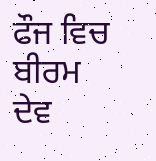ਫੌਜ ਵਿਚ ਬੀਰਮ ਦੇਵ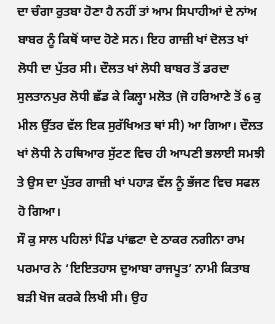ਦਾ ਚੰਗਾ ਰੁਤਬਾ ਹੋਣਾ ਹੈ ਨਹੀਂ ਤਾਂ ਆਮ ਸਿਪਾਹੀਆਂ ਦੇ ਨਾਂਅ ਬਾਬਰ ਨੂੰ ਕਿਥੋਂ ਯਾਦ ਹੋਣੇ ਸਨ। ਇਹ ਗਾਜ਼ੀ ਖਾਂ ਦੋਲਤ ਖਾਂ ਲੋਧੀ ਦਾ ਪੁੱਤਰ ਸੀ। ਦੌਲਤ ਖਾਂ ਲੋਧੀ ਬਾਬਰ ਤੋਂ ਡਰਦਾ ਸੁਲਤਾਨਪੁਰ ਲੋਧੀ ਛੱਡ ਕੇ ਕਿਲ੍ਹਾ ਮਲੋਤ (ਜੋ ਹਰਿਆਣੇ ਤੋਂ 6 ਕੁ ਮੀਲ ਉੱਤਰ ਵੱਲ ਇਕ ਸੁਰੱਖਿਅਤ ਥਾਂ ਸੀ) ਆ ਗਿਆ। ਦੌਲਤ ਖਾਂ ਲੋਧੀ ਨੇ ਹਥਿਆਰ ਸੁੱਟਣ ਵਿਚ ਹੀ ਆਪਣੀ ਭਲਾਈ ਸਮਝੀ ਤੇ ਉਸ ਦਾ ਪੁੱਤਰ ਗਾਜ਼ੀ ਖਾਂ ਪਹਾੜ ਵੱਲ ਨੂੰ ਭੱਜਣ ਵਿਚ ਸਫਲ ਹੋ ਗਿਆ।
ਸੌ ਕੁ ਸਾਲ ਪਹਿਲਾਂ ਪਿੰਡ ਪਾਂਛਟਾ ਦੇ ਠਾਕਰ ਨਗੀਨਾ ਰਾਮ ਪਰਮਾਰ ਨੇ ‘ਇਇਤਹਾਸ ਦੁਆਬਾ ਰਾਜਪੂਤ’ ਨਾਮੀ ਕਿਤਾਬ ਬੜੀ ਖੋਜ ਕਰਕੇ ਲਿਖੀ ਸੀ। ਉਹ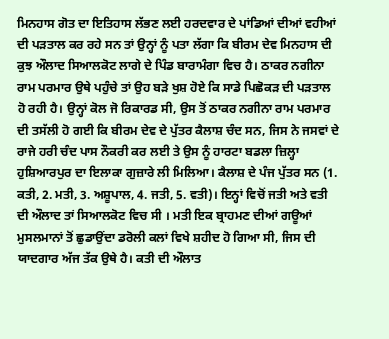ਮਿਨਹਾਸ ਗੋਤ ਦਾ ਇਤਿਹਾਸ ਲੱਭਣ ਲਈ ਹਰਦਵਾਰ ਦੇ ਪਾਂਡਿਆਂ ਦੀਆਂ ਵਹੀਆਂ ਦੀ ਪੜਤਾਲ ਕਰ ਰਹੇ ਸਨ ਤਾਂ ਉਨ੍ਹਾਂ ਨੂੰ ਪਤਾ ਲੱਗਾ ਕਿ ਬੀਰਮ ਦੇਵ ਮਿਨਹਾਸ ਦੀ ਕੁਝ ਔਲਾਦ ਸਿਆਲਕੋਟ ਲਾਗੇ ਦੇ ਪਿੰਡ ਬਾਰਾਮੰਗਾ ਵਿਚ ਹੈ। ਠਾਕਰ ਨਗੀਨਾ ਰਾਮ ਪਰਮਾਰ ਉਥੇ ਪਹੁੰਚੇ ਤਾਂ ਉਹ ਬੜੇ ਖੁਸ਼ ਹੋਏ ਕਿ ਸਾਡੇ ਪਿਛੋਕੜ ਦੀ ਪੜਤਾਲ ਹੋ ਰਹੀ ਹੈ। ਉਨ੍ਹਾਂ ਕੋਲ ਜੋ ਰਿਕਾਰਡ ਸੀ, ਉਸ ਤੋਂ ਠਾਕਰ ਨਗੀਨਾ ਰਾਮ ਪਰਮਾਰ ਦੀ ਤਸੱਲੀ ਹੋ ਗਈ ਕਿ ਬੀਰਮ ਦੇਵ ਦੇ ਪੁੱਤਰ ਕੈਲਾਸ਼ ਚੰਦ ਸਨ, ਜਿਸ ਨੇ ਜਸਵਾਂ ਦੇ ਰਾਜੇ ਹਰੀ ਚੰਦ ਪਾਸ ਨੌਕਰੀ ਕਰ ਲਈ ਤੇ ਉਸ ਨੂੰ ਹਾਰਟਾ ਬਡਲਾ ਜ਼ਿਲ੍ਹਾ ਹੁਸ਼ਿਆਰਪੁਰ ਦਾ ਇਲਾਕਾ ਗੁਜ਼ਾਰੇ ਲੀ ਮਿਲਿਆ। ਕੈਲਾਸ਼ ਦੇ ਪੰਜ ਪੁੱਤਰ ਸਨ (1. ਕਤੀ, 2. ਮਤੀ, 3. ਅਸ਼ੂਪਾਲ, 4. ਜਤੀ, 5. ਵਤੀ)। ਇਨ੍ਹਾਂ ਵਿਚੋਂ ਜਤੀ ਅਤੇ ਵਤੀ ਦੀ ਔਲਾਦ ਤਾਂ ਸਿਆਲਕੋਟ ਵਿਚ ਸੀ । ਮਤੀ ਇਕ ਬ੍ਰਾਹਮਣ ਦੀਆਂ ਗਊਆਂ ਮੁਸਲਮਾਨਾਂ ਤੋਂ ਛੁਡਾਉਂਦਾ ਡਰੋਲੀ ਕਲਾਂ ਵਿਖੇ ਸ਼ਹੀਦ ਹੋ ਗਿਆ ਸੀ, ਜਿਸ ਦੀ ਯਾਦਗਾਰ ਅੱਜ ਤੱਕ ਉਥੇ ਹੈ। ਕਤੀ ਦੀ ਔਲਾਤ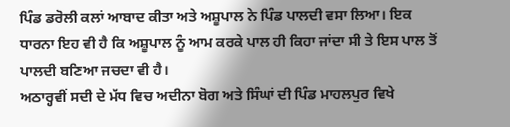ਪਿੰਡ ਡਰੋਲੀ ਕਲਾਂ ਆਬਾਦ ਕੀਤਾ ਅਤੇ ਅਸ਼ੂਪਾਲ ਨੇ ਪਿੰਡ ਪਾਲਦੀ ਵਸਾ ਲਿਆ। ਇਕ ਧਾਰਨਾ ਇਹ ਵੀ ਹੈ ਕਿ ਅਸ਼ੂਪਾਲ ਨੂੰ ਆਮ ਕਰਕੇ ਪਾਲ ਹੀ ਕਿਹਾ ਜਾਂਦਾ ਸੀ ਤੇ ਇਸ ਪਾਲ ਤੋਂ ਪਾਲਦੀ ਬਣਿਆ ਜਚਦਾ ਵੀ ਹੈ।
ਅਠਾਰ੍ਹਵੀਂ ਸਦੀ ਦੇ ਮੱਧ ਵਿਚ ਅਦੀਨਾ ਬੋਗ ਅਤੇ ਸਿੰਘਾਂ ਦੀ ਪਿੰਡ ਮਾਹਲਪੁਰ ਵਿਖੇ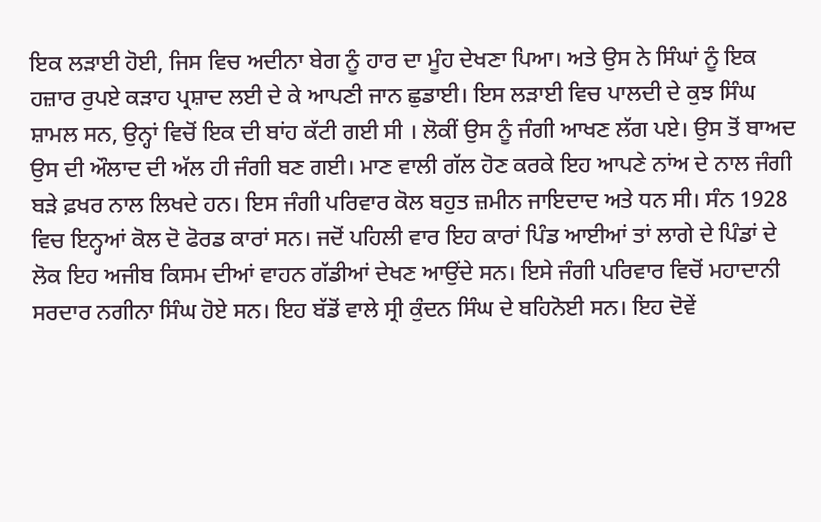ਇਕ ਲੜਾਈ ਹੋਈ, ਜਿਸ ਵਿਚ ਅਦੀਨਾ ਬੇਗ ਨੂੰ ਹਾਰ ਦਾ ਮੂੰਹ ਦੇਖਣਾ ਪਿਆ। ਅਤੇ ਉਸ ਨੇ ਸਿੰਘਾਂ ਨੂੰ ਇਕ ਹਜ਼ਾਰ ਰੁਪਏ ਕੜਾਹ ਪ੍ਰਸ਼ਾਦ ਲਈ ਦੇ ਕੇ ਆਪਣੀ ਜਾਨ ਛੁਡਾਈ। ਇਸ ਲੜਾਈ ਵਿਚ ਪਾਲਦੀ ਦੇ ਕੁਝ ਸਿੰਘ ਸ਼ਾਮਲ ਸਨ, ਉਨ੍ਹਾਂ ਵਿਚੋਂ ਇਕ ਦੀ ਬਾਂਹ ਕੱਟੀ ਗਈ ਸੀ । ਲੋਕੀਂ ਉਸ ਨੂੰ ਜੰਗੀ ਆਖਣ ਲੱਗ ਪਏ। ਉਸ ਤੋਂ ਬਾਅਦ ਉਸ ਦੀ ਔਲਾਦ ਦੀ ਅੱਲ ਹੀ ਜੰਗੀ ਬਣ ਗਈ। ਮਾਣ ਵਾਲੀ ਗੱਲ ਹੋਣ ਕਰਕੇ ਇਹ ਆਪਣੇ ਨਾਂਅ ਦੇ ਨਾਲ ਜੰਗੀ ਬੜੇ ਫ਼ਖਰ ਨਾਲ ਲਿਖਦੇ ਹਨ। ਇਸ ਜੰਗੀ ਪਰਿਵਾਰ ਕੋਲ ਬਹੁਤ ਜ਼ਮੀਨ ਜਾਇਦਾਦ ਅਤੇ ਧਨ ਸੀ। ਸੰਨ 1928 ਵਿਚ ਇਨ੍ਹਆਂ ਕੋਲ ਦੋ ਫੋਰਡ ਕਾਰਾਂ ਸਨ। ਜਦੋਂ ਪਹਿਲੀ ਵਾਰ ਇਹ ਕਾਰਾਂ ਪਿੰਡ ਆਈਆਂ ਤਾਂ ਲਾਗੇ ਦੇ ਪਿੰਡਾਂ ਦੇ ਲੋਕ ਇਹ ਅਜੀਬ ਕਿਸਮ ਦੀਆਂ ਵਾਹਨ ਗੱਡੀਆਂ ਦੇਖਣ ਆਉਂਦੇ ਸਨ। ਇਸੇ ਜੰਗੀ ਪਰਿਵਾਰ ਵਿਚੋਂ ਮਹਾਦਾਨੀ ਸਰਦਾਰ ਨਗੀਨਾ ਸਿੰਘ ਹੋਏ ਸਨ। ਇਹ ਬੱਡੋਂ ਵਾਲੇ ਸ੍ਰੀ ਕੁੰਦਨ ਸਿੰਘ ਦੇ ਬਹਿਨੋਈ ਸਨ। ਇਹ ਦੋਵੇਂ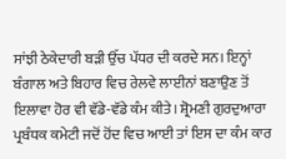ਸਾਂਝੀ ਠੇਕੇਦਾਰੀ ਬੜੀ ਉੱਚ ਪੱਧਰ ਦੀ ਕਰਦੇ ਸਨ। ਇਨ੍ਹਾਂ ਬੰਗਾਲ ਅਤੇ ਬਿਹਾਰ ਵਿਚ ਰੇਲਵੇ ਲਾਈਨਾਂ ਬਣਾਉਣ ਤੋਂ ਇਲਾਵਾ ਹੋਰ ਵੀ ਵੱਡੇ-ਵੱਡੇ ਕੰਮ ਕੀਤੇ। ਸ਼੍ਰੋਮਣੀ ਗੁਰਦੁਆਰਾ ਪ੍ਰਬੰਧਕ ਕਮੇਟੀ ਜਦੋਂ ਹੋਂਦ ਵਿਚ ਆਈ ਤਾਂ ਇਸ ਦਾ ਕੰਮ ਕਾਰ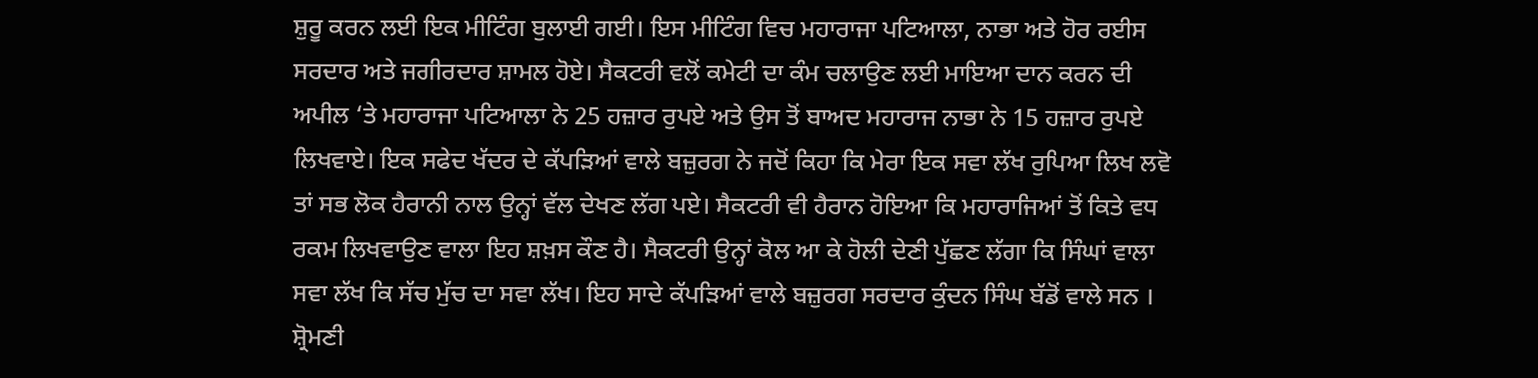ਸ਼ੁਰੂ ਕਰਨ ਲਈ ਇਕ ਮੀਟਿੰਗ ਬੁਲਾਈ ਗਈ। ਇਸ ਮੀਟਿੰਗ ਵਿਚ ਮਹਾਰਾਜਾ ਪਟਿਆਲਾ, ਨਾਭਾ ਅਤੇ ਹੋਰ ਰਈਸ ਸਰਦਾਰ ਅਤੇ ਜਗੀਰਦਾਰ ਸ਼ਾਮਲ ਹੋਏ। ਸੈਕਟਰੀ ਵਲੋਂ ਕਮੇਟੀ ਦਾ ਕੰਮ ਚਲਾਉਣ ਲਈ ਮਾਇਆ ਦਾਨ ਕਰਨ ਦੀ ਅਪੀਲ ‘ਤੇ ਮਹਾਰਾਜਾ ਪਟਿਆਲਾ ਨੇ 25 ਹਜ਼ਾਰ ਰੁਪਏ ਅਤੇ ਉਸ ਤੋਂ ਬਾਅਦ ਮਹਾਰਾਜ ਨਾਭਾ ਨੇ 15 ਹਜ਼ਾਰ ਰੁਪਏ ਲਿਖਵਾਏ। ਇਕ ਸਫੇਦ ਖੱਦਰ ਦੇ ਕੱਪੜਿਆਂ ਵਾਲੇ ਬਜ਼ੁਰਗ ਨੇ ਜਦੋਂ ਕਿਹਾ ਕਿ ਮੇਰਾ ਇਕ ਸਵਾ ਲੱਖ ਰੁਪਿਆ ਲਿਖ ਲਵੋ ਤਾਂ ਸਭ ਲੋਕ ਹੈਰਾਨੀ ਨਾਲ ਉਨ੍ਹਾਂ ਵੱਲ ਦੇਖਣ ਲੱਗ ਪਏ। ਸੈਕਟਰੀ ਵੀ ਹੈਰਾਨ ਹੋਇਆ ਕਿ ਮਹਾਰਾਜਿਆਂ ਤੋਂ ਕਿਤੇ ਵਧ ਰਕਮ ਲਿਖਵਾਉਣ ਵਾਲਾ ਇਹ ਸ਼ਖ਼ਸ ਕੌਣ ਹੈ। ਸੈਕਟਰੀ ਉਨ੍ਹਾਂ ਕੋਲ ਆ ਕੇ ਹੋਲੀ ਦੇਣੀ ਪੁੱਛਣ ਲੱਗਾ ਕਿ ਸਿੰਘਾਂ ਵਾਲਾ ਸਵਾ ਲੱਖ ਕਿ ਸੱਚ ਮੁੱਚ ਦਾ ਸਵਾ ਲੱਖ। ਇਹ ਸਾਦੇ ਕੱਪੜਿਆਂ ਵਾਲੇ ਬਜ਼ੁਰਗ ਸਰਦਾਰ ਕੁੰਦਨ ਸਿੰਘ ਬੱਡੋਂ ਵਾਲੇ ਸਨ । ਸ਼੍ਰੋਮਣੀ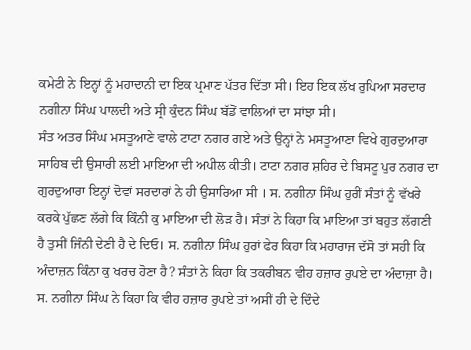ਕਮੇਟੀ ਨੇ ਇਨ੍ਹਾਂ ਨੂੰ ਮਹਾਦਾਨੀ ਦਾ ਇਕ ਪ੍ਰਮਾਣ ਪੱਤਰ ਦਿੱਤਾ ਸੀ। ਇਹ ਇਕ ਲੱਖ ਰੁਪਿਆ ਸਰਦਾਰ ਨਗੀਨਾ ਸਿੰਘ ਪਾਲਦੀ ਅਤੇ ਸ੍ਰੀ ਕੁੰਦਨ ਸਿੰਘ ਬੱਡੋਂ ਵਾਲਿਆਂ ਦਾ ਸਾਂਝਾ ਸੀ।
ਸੰਤ ਅਤਰ ਸਿੰਘ ਮਸਤੂਆਣੇ ਵਾਲੇ ਟਾਟਾ ਨਗਰ ਗਏ ਅਤੇ ਉਨ੍ਹਾਂ ਨੇ ਮਸਤੂਆਣਾ ਵਿਖੇ ਗੁਰਦੁਆਰਾ ਸਾਹਿਬ ਦੀ ਉਸਾਰੀ ਲਈ ਮਾਇਆ ਦੀ ਅਪੀਲ ਕੀਤੀ। ਟਾਟਾ ਨਗਰ ਸ਼ਹਿਰ ਦੇ ਬਿਸਟੂ ਪੁਰ ਨਗਰ ਦਾ ਗੁਰਦੁਆਰਾ ਇਨ੍ਹਾਂ ਦੋਵਾਂ ਸਰਦਾਰਾਂ ਨੇ ਹੀ ਉਸਾਰਿਆ ਸੀ । ਸ. ਨਗੀਨਾ ਸਿੰਘ ਹੁਰੀਂ ਸੰਤਾਂ ਨੂੰ ਵੱਖਰੇ ਕਰਕੇ ਪੁੱਛਣ ਲੱਗੇ ਕਿ ਕਿੰਨੀ ਕੁ ਮਾਇਆ ਦੀ ਲੋੜ ਹੈ। ਸੰਤਾਂ ਨੇ ਕਿਹਾ ਕਿ ਮਾਇਆ ਤਾਂ ਬਹੁਤ ਲੱਗਣੀ ਹੈ ਤੁਸੀਂ ਜਿੰਨੀ ਦੇਣੀ ਹੈ ਦੇ ਦਿਓ। ਸ. ਨਗੀਨਾ ਸਿੰਘ ਹੁਰਾਂ ਫੇਰ ਕਿਹਾ ਕਿ ਮਹਾਰਾਜ ਦੱਸੋ ਤਾਂ ਸਹੀ ਕਿ ਅੰਦਾਜ਼ਨ ਕਿੰਨਾ ਕੁ ਖਰਚ ਹੋਣਾ ਹੈ? ਸੰਤਾਂ ਨੇ ਕਿਹਾ ਕਿ ਤਕਰੀਬਨ ਵੀਹ ਹਜ਼ਾਰ ਰੁਪਏ ਦਾ ਅੰਦਾਜ਼ਾ ਹੈ। ਸ. ਨਗੀਨਾ ਸਿੰਘ ਨੇ ਕਿਹਾ ਕਿ ਵੀਹ ਹਜ਼ਾਰ ਰੁਪਏ ਤਾਂ ਅਸੀਂ ਹੀ ਦੇ ਦਿੰਦੇ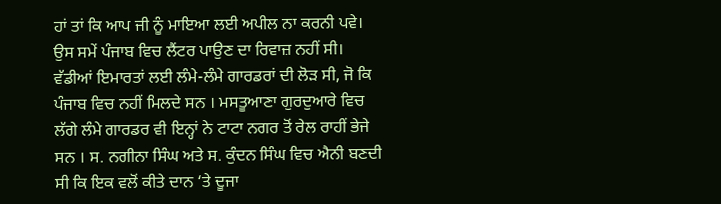ਹਾਂ ਤਾਂ ਕਿ ਆਪ ਜੀ ਨੂੰ ਮਾਇਆ ਲਈ ਅਪੀਲ ਨਾ ਕਰਨੀ ਪਵੇ। ਉਸ ਸਮੇਂ ਪੰਜਾਬ ਵਿਚ ਲੈਂਟਰ ਪਾਉਣ ਦਾ ਰਿਵਾਜ਼ ਨਹੀਂ ਸੀ। ਵੱਡੀਆਂ ਇਮਾਰਤਾਂ ਲਈ ਲੰਮੇ-ਲੰਮੇ ਗਾਰਡਰਾਂ ਦੀ ਲੋੜ ਸੀ, ਜੋ ਕਿ ਪੰਜਾਬ ਵਿਚ ਨਹੀਂ ਮਿਲਦੇ ਸਨ । ਮਸਤੂਆਣਾ ਗੁਰਦੁਆਰੇ ਵਿਚ ਲੱਗੇ ਲੰਮੇ ਗਾਰਡਰ ਵੀ ਇਨ੍ਹਾਂ ਨੇ ਟਾਟਾ ਨਗਰ ਤੋਂ ਰੇਲ ਰਾਹੀਂ ਭੇਜੇ ਸਨ । ਸ. ਨਗੀਨਾ ਸਿੰਘ ਅਤੇ ਸ. ਕੁੰਦਨ ਸਿੰਘ ਵਿਚ ਐਨੀ ਬਣਦੀ ਸੀ ਕਿ ਇਕ ਵਲੋਂ ਕੀਤੇ ਦਾਨ ‘ਤੇ ਦੂਜਾ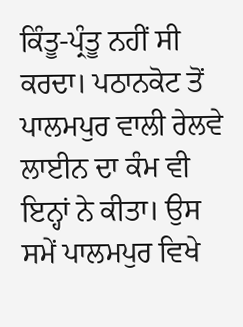ਕਿੰਤੂ-ਪ੍ਰੰਤੂ ਨਹੀਂ ਸੀ ਕਰਦਾ। ਪਠਾਨਕੋਟ ਤੋਂ ਪਾਲਮਪੁਰ ਵਾਲੀ ਰੇਲਵੇ ਲਾਈਨ ਦਾ ਕੰਮ ਵੀ ਇਨ੍ਹਾਂ ਨੇ ਕੀਤਾ। ਉਸ ਸਮੇਂ ਪਾਲਮਪੁਰ ਵਿਖੇ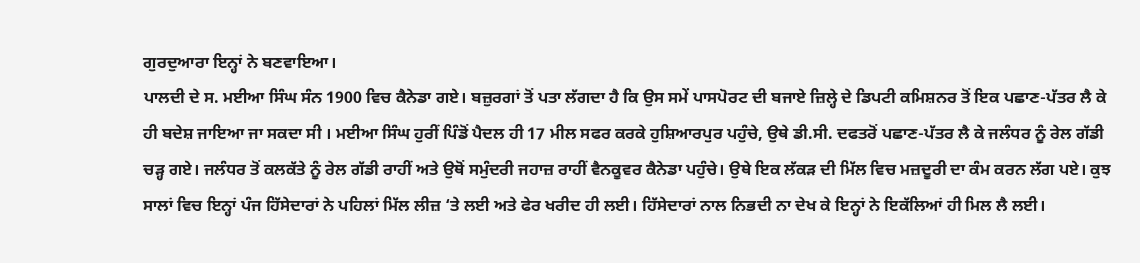ਗੁਰਦੁਆਰਾ ਇਨ੍ਹਾਂ ਨੇ ਬਣਵਾਇਆ।
ਪਾਲਦੀ ਦੇ ਸ. ਮਈਆ ਸਿੰਘ ਸੰਨ 1900 ਵਿਚ ਕੈਨੇਡਾ ਗਏ। ਬਜ਼ੁਰਗਾਂ ਤੋਂ ਪਤਾ ਲੱਗਦਾ ਹੈ ਕਿ ਉਸ ਸਮੇਂ ਪਾਸਪੋਰਟ ਦੀ ਬਜਾਏ ਜ਼ਿਲ੍ਹੇ ਦੇ ਡਿਪਟੀ ਕਮਿਸ਼ਨਰ ਤੋਂ ਇਕ ਪਛਾਣ-ਪੱਤਰ ਲੈ ਕੇ ਹੀ ਬਦੇਸ਼ ਜਾਇਆ ਜਾ ਸਕਦਾ ਸੀ । ਮਈਆ ਸਿੰਘ ਹੁਰੀਂ ਪਿੰਡੋਂ ਪੈਦਲ ਹੀ 17 ਮੀਲ ਸਫਰ ਕਰਕੇ ਹੁਸ਼ਿਆਰਪੁਰ ਪਹੁੰਚੇ, ਉਥੇ ਡੀ.ਸੀ. ਦਫਤਰੋਂ ਪਛਾਣ-ਪੱਤਰ ਲੈ ਕੇ ਜਲੰਧਰ ਨੂੰ ਰੇਲ ਗੱਡੀ ਚੜ੍ਹ ਗਏ। ਜਲੰਧਰ ਤੋਂ ਕਲਕੱਤੇ ਨੂੰ ਰੇਲ ਗੱਡੀ ਰਾਹੀਂ ਅਤੇ ਉਥੋਂ ਸਮੁੰਦਰੀ ਜਹਾਜ਼ ਰਾਹੀਂ ਵੈਨਕੂਵਰ ਕੈਨੇਡਾ ਪਹੁੰਚੇ। ਉਥੇ ਇਕ ਲੱਕੜ ਦੀ ਮਿੱਲ ਵਿਚ ਮਜ਼ਦੂਰੀ ਦਾ ਕੰਮ ਕਰਨ ਲੱਗ ਪਏ। ਕੁਝ ਸਾਲਾਂ ਵਿਚ ਇਨ੍ਹਾਂ ਪੰਜ ਹਿੱਸੇਦਾਰਾਂ ਨੇ ਪਹਿਲਾਂ ਮਿੱਲ ਲੀਜ਼ ‘ਤੇ ਲਈ ਅਤੇ ਫੇਰ ਖਰੀਦ ਹੀ ਲਈ। ਹਿੱਸੇਦਾਰਾਂ ਨਾਲ ਨਿਭਦੀ ਨਾ ਦੇਖ ਕੇ ਇਨ੍ਹਾਂ ਨੇ ਇਕੱਲਿਆਂ ਹੀ ਮਿਲ ਲੈ ਲਈ।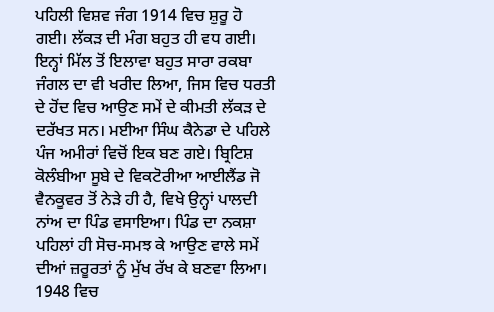ਪਹਿਲੀ ਵਿਸ਼ਵ ਜੰਗ 1914 ਵਿਚ ਸ਼ੁਰੂ ਹੋ ਗਈ। ਲੱਕੜ ਦੀ ਮੰਗ ਬਹੁਤ ਹੀ ਵਧ ਗਈ। ਇਨ੍ਹਾਂ ਮਿੱਲ ਤੋਂ ਇਲਾਵਾ ਬਹੁਤ ਸਾਰਾ ਰਕਬਾ ਜੰਗਲ ਦਾ ਵੀ ਖਰੀਦ ਲਿਆ, ਜਿਸ ਵਿਚ ਧਰਤੀ ਦੇ ਹੋਂਦ ਵਿਚ ਆਉਣ ਸਮੇਂ ਦੇ ਕੀਮਤੀ ਲੱਕੜ ਦੇ ਦਰੱਖਤ ਸਨ। ਮਈਆ ਸਿੰਘ ਕੈਨੇਡਾ ਦੇ ਪਹਿਲੇ ਪੰਜ ਅਮੀਰਾਂ ਵਿਚੋਂ ਇਕ ਬਣ ਗਏ। ਬ੍ਰਿਟਿਸ਼ ਕੋਲੰਬੀਆ ਸੂਬੇ ਦੇ ਵਿਕਟੋਰੀਆ ਆਈਲੈਂਡ ਜੋ ਵੈਨਕੂਵਰ ਤੋਂ ਨੇੜੇ ਹੀ ਹੈ, ਵਿਖੇ ਉਨ੍ਹਾਂ ਪਾਲਦੀ ਨਾਂਅ ਦਾ ਪਿੰਡ ਵਸਾਇਆ। ਪਿੰਡ ਦਾ ਨਕਸ਼ਾ ਪਹਿਲਾਂ ਹੀ ਸੋਚ-ਸਮਝ ਕੇ ਆਉਣ ਵਾਲੇ ਸਮੇਂ ਦੀਆਂ ਜ਼ਰੂਰਤਾਂ ਨੂੰ ਮੁੱਖ ਰੱਖ ਕੇ ਬਣਵਾ ਲਿਆ। 1948 ਵਿਚ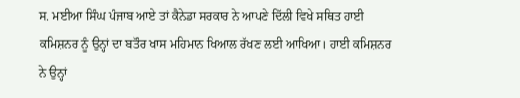ਸ. ਮਈਆ ਸਿੰਘ ਪੰਜਾਬ ਆਏ ਤਾਂ ਕੈਨੇਡਾ ਸਰਕਾਰ ਨੇ ਆਪਣੇ ਦਿੱਲੀ ਵਿਖੇ ਸਥਿਤ ਹਾਈ ਕਮਿਸ਼ਨਰ ਨੂੰ ਉਨ੍ਹਾਂ ਦਾ ਬਤੌਰ ਖਾਸ ਮਹਿਮਾਨ ਖਿਆਲ ਰੱਖਣ ਲਈ ਆਖਿਆ। ਹਾਈ ਕਮਿਸ਼ਨਰ ਨੇ ਉਨ੍ਹਾਂ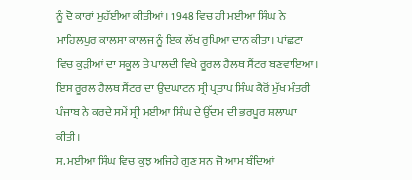ਨੂੰ ਦੋ ਕਾਰਾਂ ਮੁਹੱਈਆ ਕੀਤੀਆਂ। 1948 ਵਿਚ ਹੀ ਮਈਆ ਸਿੰਘ ਨੇ ਮਾਹਿਲਪੁਰ ਕਾਲਸਾ ਕਾਲਜ ਨੂੰ ਇਕ ਲੱਖ ਰੁਪਿਆ ਦਾਨ ਕੀਤਾ। ਪਾਂਛਟਾ ਵਿਚ ਕੁੜੀਆਂ ਦਾ ਸਕੂਲ ਤੇ ਪਾਲਦੀ ਵਿਖੇ ਰੂਰਲ ਹੈਲਥ ਸੈਂਟਰ ਬਣਵਾਇਆ। ਇਸ ਰੂਰਲ ਹੈਲਥ ਸੈਂਟਰ ਦਾ ਉਦਘਾਟਨ ਸ੍ਰੀ ਪ੍ਰਤਾਪ ਸਿੰਘ ਕੈਰੋਂ ਮੁੱਖ ਮੰਤਰੀ ਪੰਜਾਬ ਨੇ ਕਰਦੇ ਸਮੇਂ ਸ੍ਰੀ ਮਈਆ ਸਿੰਘ ਦੇ ਉੱਦਮ ਦੀ ਭਰਪੂਰ ਸ਼ਲਾਘਾ ਕੀਤੀ।
ਸ. ਮਈਆ ਸਿੰਘ ਵਿਚ ਕੁਝ ਅਜਿਹੇ ਗੁਣ ਸਨ ਜੋ ਆਮ ਬੰਦਿਆਂ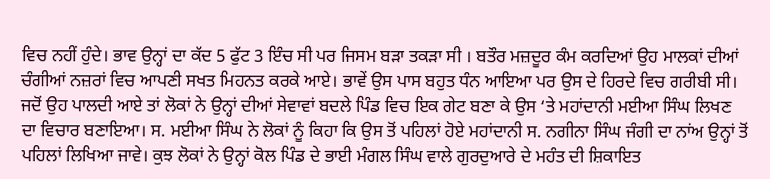ਵਿਚ ਨਹੀਂ ਹੁੰਦੇ। ਭਾਵ ਉਨ੍ਹਾਂ ਦਾ ਕੱਦ 5 ਫੁੱਟ 3 ਇੰਚ ਸੀ ਪਰ ਜਿਸਮ ਬੜਾ ਤਕੜਾ ਸੀ । ਬਤੌਰ ਮਜ਼ਦੂਰ ਕੰਮ ਕਰਦਿਆਂ ਉਹ ਮਾਲਕਾਂ ਦੀਆਂ ਚੰਗੀਆਂ ਨਜ਼ਰਾਂ ਵਿਚ ਆਪਣੀ ਸਖਤ ਮਿਹਨਤ ਕਰਕੇ ਆਏ। ਭਾਵੇਂ ਉਸ ਪਾਸ ਬਹੁਤ ਧੰਨ ਆਇਆ ਪਰ ਉਸ ਦੇ ਹਿਰਦੇ ਵਿਚ ਗਰੀਬੀ ਸੀ। ਜਦੋਂ ਉਹ ਪਾਲਦੀ ਆਏ ਤਾਂ ਲੋਕਾਂ ਨੇ ਉਨ੍ਹਾਂ ਦੀਆਂ ਸੇਵਾਵਾਂ ਬਦਲੇ ਪਿੰਡ ਵਿਚ ਇਕ ਗੇਟ ਬਣਾ ਕੇ ਉਸ ‘ਤੇ ਮਹਾਂਦਾਨੀ ਮਈਆ ਸਿੰਘ ਲਿਖਣ ਦਾ ਵਿਚਾਰ ਬਣਾਇਆ। ਸ. ਮਈਆ ਸਿੰਘ ਨੇ ਲੋਕਾਂ ਨੂੰ ਕਿਹਾ ਕਿ ਉਸ ਤੋਂ ਪਹਿਲਾਂ ਹੋਏ ਮਹਾਂਦਾਨੀ ਸ. ਨਗੀਨਾ ਸਿੰਘ ਜੰਗੀ ਦਾ ਨਾਂਅ ਉਨ੍ਹਾਂ ਤੋਂ ਪਹਿਲਾਂ ਲਿਖਿਆ ਜਾਵੇ। ਕੁਝ ਲੋਕਾਂ ਨੇ ਉਨ੍ਹਾਂ ਕੋਲ ਪਿੰਡ ਦੇ ਭਾਈ ਮੰਗਲ ਸਿੰਘ ਵਾਲੇ ਗੁਰਦੁਆਰੇ ਦੇ ਮਹੰਤ ਦੀ ਸ਼ਿਕਾਇਤ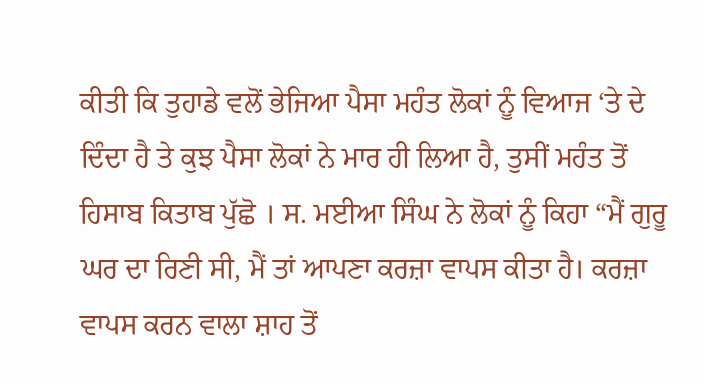ਕੀਤੀ ਕਿ ਤੁਹਾਡੇ ਵਲੋਂ ਭੇਜਿਆ ਪੈਸਾ ਮਹੰਤ ਲੋਕਾਂ ਨੂੰ ਵਿਆਜ ‘ਤੇ ਦੇ ਦਿੰਦਾ ਹੈ ਤੇ ਕੁਝ ਪੈਸਾ ਲੋਕਾਂ ਨੇ ਮਾਰ ਹੀ ਲਿਆ ਹੈ, ਤੁਸੀਂ ਮਹੰਤ ਤੋਂ ਹਿਸਾਬ ਕਿਤਾਬ ਪੁੱਛੋ । ਸ. ਮਈਆ ਸਿੰਘ ਨੇ ਲੋਕਾਂ ਨੂੰ ਕਿਹਾ “ਮੈਂ ਗੁਰੂ ਘਰ ਦਾ ਰਿਣੀ ਸੀ, ਮੈਂ ਤਾਂ ਆਪਣਾ ਕਰਜ਼ਾ ਵਾਪਸ ਕੀਤਾ ਹੈ। ਕਰਜ਼ਾ ਵਾਪਸ ਕਰਨ ਵਾਲਾ ਸ਼ਾਹ ਤੋਂ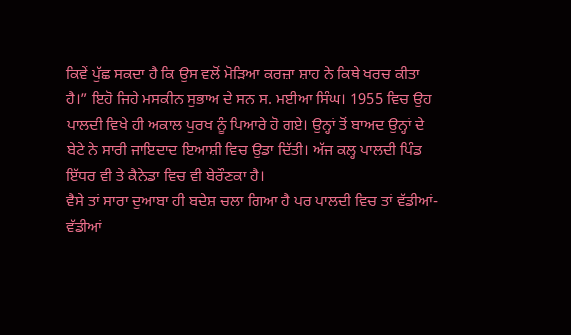ਕਿਵੇਂ ਪੁੱਛ ਸਕਦਾ ਹੈ ਕਿ ਉਸ ਵਲੋਂ ਮੋੜਿਆ ਕਰਜ਼ਾ ਸ਼ਾਹ ਨੇ ਕਿਥੇ ਖਰਚ ਕੀਤਾ ਹੈ।” ਇਹੋ ਜਿਹੇ ਮਸਕੀਨ ਸੁਭਾਅ ਦੇ ਸਨ ਸ. ਮਈਆ ਸਿੰਘ। 1955 ਵਿਚ ਉਹ ਪਾਲਦੀ ਵਿਖੇ ਹੀ ਅਕਾਲ ਪੁਰਖ ਨੂੰ ਪਿਆਰੇ ਹੋ ਗਏ। ਉਨ੍ਹਾਂ ਤੋਂ ਬਾਅਦ ਉਨ੍ਹਾਂ ਦੇ ਬੇਟੇ ਨੇ ਸਾਰੀ ਜਾਇਦਾਦ ਇਆਸ਼ੀ ਵਿਚ ਉਡਾ ਦਿੱਤੀ। ਅੱਜ ਕਲ੍ਹ ਪਾਲਦੀ ਪਿੰਡ ਇੱਧਰ ਵੀ ਤੇ ਕੈਨੇਡਾ ਵਿਚ ਵੀ ਬੇਰੌਣਕਾ ਹੈ।
ਵੈਸੇ ਤਾਂ ਸਾਰਾ ਦੁਆਬਾ ਹੀ ਬਦੇਸ਼ ਚਲਾ ਗਿਆ ਹੈ ਪਰ ਪਾਲਦੀ ਵਿਚ ਤਾਂ ਵੱਡੀਆਂ-ਵੱਡੀਆਂ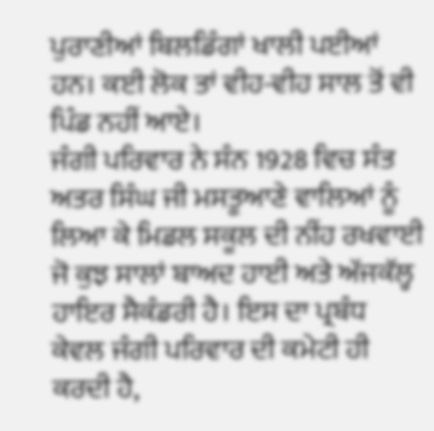ਪੁਰਾਣੀਆਂ ਬਿਲਡਿੰਗਾਂ ਖਾਲੀ ਪਈਆਂ ਹਨ। ਕਈ ਲੋਕ ਤਾਂ ਵੀਹ-ਵੀਹ ਸਾਲ ਤੋਂ ਵੀ ਪਿੰਡ ਨਹੀਂ ਆਏ।
ਜੰਗੀ ਪਰਿਵਾਰ ਨੇ ਸੰਨ 1928 ਵਿਚ ਸੰਤ ਅਤਰ ਸਿੰਘ ਜੀ ਮਸਤੂਆਣੇ ਵਾਲਿਆਂ ਨੂੰ ਲਿਆ ਕੇ ਮਿਡਲ ਸਕੂਲ ਦੀ ਨੀਂਹ ਰਖਵਾਈ ਜੋ ਕੁਝ ਸਾਲਾਂ ਬਾਅਦ ਹਾਈ ਅਤੇ ਅੱਜਕੱਲ੍ਹ ਹਾਇਰ ਸੈਕੰਡਰੀ ਹੈ। ਇਸ ਦਾ ਪ੍ਰਬੰਧ ਕੇਵਲ ਜੰਗੀ ਪਰਿਵਾਰ ਦੀ ਕਮੇਟੀ ਹੀ ਕਰਦੀ ਹੈ,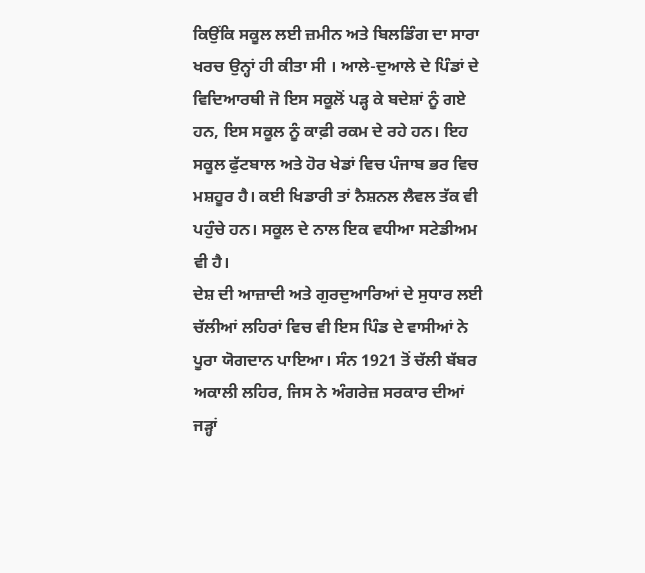ਕਿਉਂਕਿ ਸਕੂਲ ਲਈ ਜ਼ਮੀਨ ਅਤੇ ਬਿਲਡਿੰਗ ਦਾ ਸਾਰਾ ਖਰਚ ਉਨ੍ਹਾਂ ਹੀ ਕੀਤਾ ਸੀ । ਆਲੇ-ਦੁਆਲੇ ਦੇ ਪਿੰਡਾਂ ਦੇ ਵਿਦਿਆਰਥੀ ਜੋ ਇਸ ਸਕੂਲੋਂ ਪੜ੍ਹ ਕੇ ਬਦੇਸ਼ਾਂ ਨੂੰ ਗਏ ਹਨ, ਇਸ ਸਕੂਲ ਨੂੰ ਕਾਫ਼ੀ ਰਕਮ ਦੇ ਰਹੇ ਹਨ। ਇਹ ਸਕੂਲ ਫੁੱਟਬਾਲ ਅਤੇ ਹੋਰ ਖੇਡਾਂ ਵਿਚ ਪੰਜਾਬ ਭਰ ਵਿਚ ਮਸ਼ਹੂਰ ਹੈ। ਕਈ ਖਿਡਾਰੀ ਤਾਂ ਨੈਸ਼ਨਲ ਲੈਵਲ ਤੱਕ ਵੀ ਪਹੁੰਚੇ ਹਨ। ਸਕੂਲ ਦੇ ਨਾਲ ਇਕ ਵਧੀਆ ਸਟੇਡੀਅਮ ਵੀ ਹੈ।
ਦੇਸ਼ ਦੀ ਆਜ਼ਾਦੀ ਅਤੇ ਗੁਰਦੁਆਰਿਆਂ ਦੇ ਸੁਧਾਰ ਲਈ ਚੱਲੀਆਂ ਲਹਿਰਾਂ ਵਿਚ ਵੀ ਇਸ ਪਿੰਡ ਦੇ ਵਾਸੀਆਂ ਨੇ ਪੂਰਾ ਯੋਗਦਾਨ ਪਾਇਆ। ਸੰਨ 1921 ਤੋਂ ਚੱਲੀ ਬੱਬਰ ਅਕਾਲੀ ਲਹਿਰ, ਜਿਸ ਨੇ ਅੰਗਰੇਜ਼ ਸਰਕਾਰ ਦੀਆਂ ਜੜ੍ਹਾਂ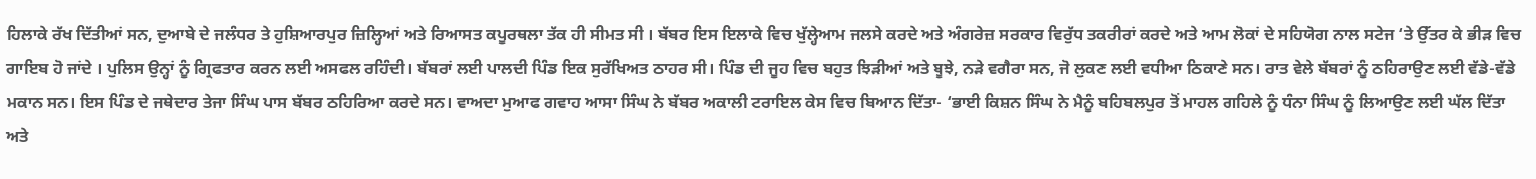ਹਿਲਾਕੇ ਰੱਖ ਦਿੱਤੀਆਂ ਸਨ, ਦੁਆਬੇ ਦੇ ਜਲੰਧਰ ਤੇ ਹੁਸ਼ਿਆਰਪੁਰ ਜ਼ਿਲ੍ਹਿਆਂ ਅਤੇ ਰਿਆਸਤ ਕਪੂਰਥਲਾ ਤੱਕ ਹੀ ਸੀਮਤ ਸੀ । ਬੱਬਰ ਇਸ ਇਲਾਕੇ ਵਿਚ ਖੁੱਲ੍ਹੇਆਮ ਜਲਸੇ ਕਰਦੇ ਅਤੇ ਅੰਗਰੇਜ਼ ਸਰਕਾਰ ਵਿਰੁੱਧ ਤਕਰੀਰਾਂ ਕਰਦੇ ਅਤੇ ਆਮ ਲੋਕਾਂ ਦੇ ਸਹਿਯੋਗ ਨਾਲ ਸਟੇਜ ‘ਤੇ ਉੱਤਰ ਕੇ ਭੀੜ ਵਿਚ ਗਾਇਬ ਹੋ ਜਾਂਦੇ । ਪੁਲਿਸ ਉਨ੍ਹਾਂ ਨੂੰ ਗ੍ਰਿਫਤਾਰ ਕਰਨ ਲਈ ਅਸਫਲ ਰਹਿੰਦੀ। ਬੱਬਰਾਂ ਲਈ ਪਾਲਦੀ ਪਿੰਡ ਇਕ ਸੁਰੱਖਿਅਤ ਠਾਹਰ ਸੀ। ਪਿੰਡ ਦੀ ਜੂਹ ਵਿਚ ਬਹੁਤ ਝਿੜੀਆਂ ਅਤੇ ਬੂਝੇ, ਨੜੇ ਵਗੈਰਾ ਸਨ, ਜੋ ਲੁਕਣ ਲਈ ਵਧੀਆ ਠਿਕਾਣੇ ਸਨ। ਰਾਤ ਵੇਲੇ ਬੱਬਰਾਂ ਨੂੰ ਠਹਿਰਾਉਣ ਲਈ ਵੱਡੇ-ਵੱਡੇ ਮਕਾਨ ਸਨ। ਇਸ ਪਿੰਡ ਦੇ ਜਥੇਦਾਰ ਤੇਜਾ ਸਿੰਘ ਪਾਸ ਬੱਬਰ ਠਹਿਰਿਆ ਕਰਦੇ ਸਨ। ਵਾਅਦਾ ਮੁਆਫ ਗਵਾਹ ਆਸਾ ਸਿੰਘ ਨੇ ਬੱਬਰ ਅਕਾਲੀ ਟਰਾਇਲ ਕੇਸ ਵਿਚ ਬਿਆਨ ਦਿੱਤਾ- ‘ਭਾਈ ਕਿਸ਼ਨ ਸਿੰਘ ਨੇ ਮੈਨੂੰ ਬਹਿਬਲਪੁਰ ਤੋਂ ਮਾਹਲ ਗਹਿਲੇ ਨੂੰ ਧੰਨਾ ਸਿੰਘ ਨੂੰ ਲਿਆਉਣ ਲਈ ਘੱਲ ਦਿੱਤਾ ਅਤੇ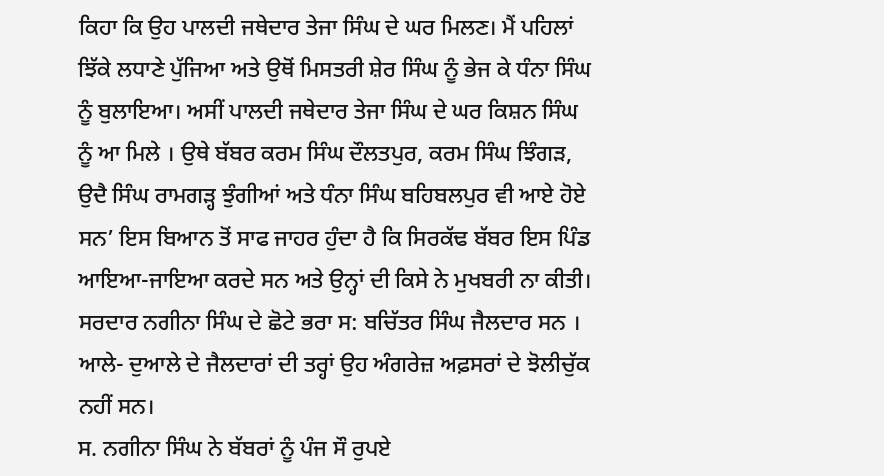ਕਿਹਾ ਕਿ ਉਹ ਪਾਲਦੀ ਜਥੇਦਾਰ ਤੇਜਾ ਸਿੰਘ ਦੇ ਘਰ ਮਿਲਣ। ਮੈਂ ਪਹਿਲਾਂ ਝਿੱਕੇ ਲਧਾਣੇ ਪੁੱਜਿਆ ਅਤੇ ਉਥੋਂ ਮਿਸਤਰੀ ਸ਼ੇਰ ਸਿੰਘ ਨੂੰ ਭੇਜ ਕੇ ਧੰਨਾ ਸਿੰਘ ਨੂੰ ਬੁਲਾਇਆ। ਅਸੀਂ ਪਾਲਦੀ ਜਥੇਦਾਰ ਤੇਜਾ ਸਿੰਘ ਦੇ ਘਰ ਕਿਸ਼ਨ ਸਿੰਘ ਨੂੰ ਆ ਮਿਲੇ । ਉਥੇ ਬੱਬਰ ਕਰਮ ਸਿੰਘ ਦੌਲਤਪੁਰ, ਕਰਮ ਸਿੰਘ ਝਿੰਗੜ, ਉਦੈ ਸਿੰਘ ਰਾਮਗੜ੍ਹ ਝੁੰਗੀਆਂ ਅਤੇ ਧੰਨਾ ਸਿੰਘ ਬਹਿਬਲਪੁਰ ਵੀ ਆਏ ਹੋਏ ਸਨ’ ਇਸ ਬਿਆਨ ਤੋਂ ਸਾਫ ਜਾਹਰ ਹੁੰਦਾ ਹੈ ਕਿ ਸਿਰਕੱਢ ਬੱਬਰ ਇਸ ਪਿੰਡ ਆਇਆ-ਜਾਇਆ ਕਰਦੇ ਸਨ ਅਤੇ ਉਨ੍ਹਾਂ ਦੀ ਕਿਸੇ ਨੇ ਮੁਖਬਰੀ ਨਾ ਕੀਤੀ। ਸਰਦਾਰ ਨਗੀਨਾ ਸਿੰਘ ਦੇ ਛੋਟੇ ਭਰਾ ਸ: ਬਚਿੱਤਰ ਸਿੰਘ ਜੈਲਦਾਰ ਸਨ । ਆਲੇ- ਦੁਆਲੇ ਦੇ ਜੈਲਦਾਰਾਂ ਦੀ ਤਰ੍ਹਾਂ ਉਹ ਅੰਗਰੇਜ਼ ਅਫ਼ਸਰਾਂ ਦੇ ਝੋਲੀਚੁੱਕ ਨਹੀਂ ਸਨ।
ਸ. ਨਗੀਨਾ ਸਿੰਘ ਨੇ ਬੱਬਰਾਂ ਨੂੰ ਪੰਜ ਸੌ ਰੁਪਏ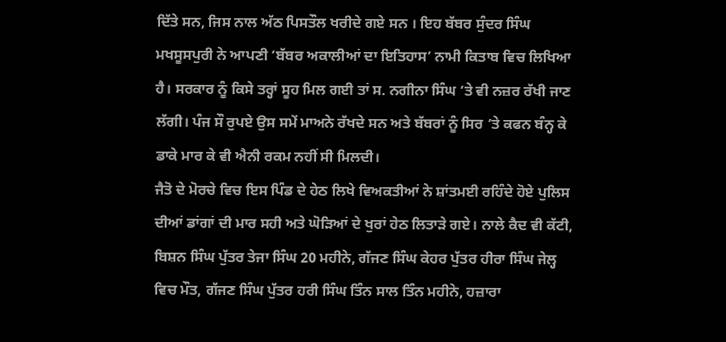ਦਿੱਤੇ ਸਨ, ਜਿਸ ਨਾਲ ਅੱਠ ਪਿਸਤੌਲ ਖਰੀਦੇ ਗਏ ਸਨ । ਇਹ ਬੱਬਰ ਸੁੰਦਰ ਸਿੰਘ ਮਖਸੂਸਪੁਰੀ ਨੇ ਆਪਣੀ ‘ਬੱਬਰ ਅਕਾਲੀਆਂ ਦਾ ਇਤਿਹਾਸ’ ਨਾਮੀ ਕਿਤਾਬ ਵਿਚ ਲਿਖਿਆ ਹੈ। ਸਰਕਾਰ ਨੂੰ ਕਿਸੇ ਤਰ੍ਹਾਂ ਸੂਹ ਮਿਲ ਗਈ ਤਾਂ ਸ. ਨਗੀਨਾ ਸਿੰਘ ‘ਤੇ ਵੀ ਨਜ਼ਰ ਰੱਖੀ ਜਾਣ ਲੱਗੀ। ਪੰਜ ਸੌ ਰੁਪਏ ਉਸ ਸਮੇਂ ਮਾਅਨੇ ਰੱਖਦੇ ਸਨ ਅਤੇ ਬੱਬਰਾਂ ਨੂੰ ਸਿਰ ‘ਤੇ ਕਫਨ ਬੰਨ੍ਹ ਕੇ ਡਾਕੇ ਮਾਰ ਕੇ ਵੀ ਐਨੀ ਰਕਮ ਨਹੀਂ ਸੀ ਮਿਲਦੀ।
ਜੈਤੋ ਦੇ ਮੋਰਚੇ ਵਿਚ ਇਸ ਪਿੰਡ ਦੇ ਹੇਠ ਲਿਖੇ ਵਿਅਕਤੀਆਂ ਨੇ ਸ਼ਾਂਤਮਈ ਰਹਿੰਦੇ ਹੋਏ ਪੁਲਿਸ ਦੀਆਂ ਡਾਂਗਾਂ ਦੀ ਮਾਰ ਸਹੀ ਅਤੇ ਘੋੜਿਆਂ ਦੇ ਖੁਰਾਂ ਹੇਠ ਲਿਤਾੜੇ ਗਏ। ਨਾਲੇ ਕੈਦ ਵੀ ਕੱਟੀ, ਬਿਸ਼ਨ ਸਿੰਘ ਪੁੱਤਰ ਤੇਜਾ ਸਿੰਘ 20 ਮਹੀਨੇ, ਗੱਜਣ ਸਿੰਘ ਕੇਹਰ ਪੁੱਤਰ ਹੀਰਾ ਸਿੰਘ ਜੇਲ੍ਹ ਵਿਚ ਮੌਤ, ਗੱਜਣ ਸਿੰਘ ਪੁੱਤਰ ਹਰੀ ਸਿੰਘ ਤਿੰਨ ਸਾਲ ਤਿੰਨ ਮਹੀਨੇ, ਹਜ਼ਾਰਾ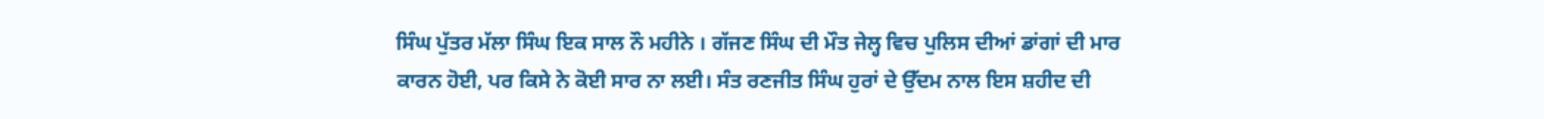ਸਿੰਘ ਪੁੱਤਰ ਮੱਲਾ ਸਿੰਘ ਇਕ ਸਾਲ ਨੌ ਮਹੀਨੇ । ਗੱਜਣ ਸਿੰਘ ਦੀ ਮੌਤ ਜੇਲ੍ਹ ਵਿਚ ਪੁਲਿਸ ਦੀਆਂ ਡਾਂਗਾਂ ਦੀ ਮਾਰ ਕਾਰਨ ਹੋਈ, ਪਰ ਕਿਸੇ ਨੇ ਕੋਈ ਸਾਰ ਨਾ ਲਈ। ਸੰਤ ਰਣਜੀਤ ਸਿੰਘ ਹੁਰਾਂ ਦੇ ਉੱਦਮ ਨਾਲ ਇਸ ਸ਼ਹੀਦ ਦੀ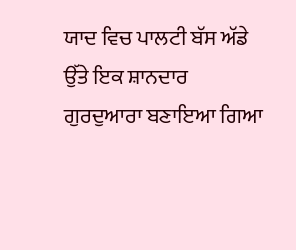ਯਾਦ ਵਿਚ ਪਾਲਟੀ ਬੱਸ ਅੱਡੇ ਉੱਤੇ ਇਕ ਸ਼ਾਨਦਾਰ ਗੁਰਦੁਆਰਾ ਬਣਾਇਆ ਗਿਆ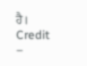ਹੈ।
Credit –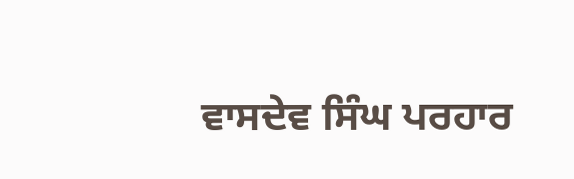ਵਾਸਦੇਵ ਸਿੰਘ ਪਰਹਾਰ